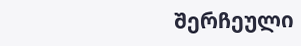შერჩეული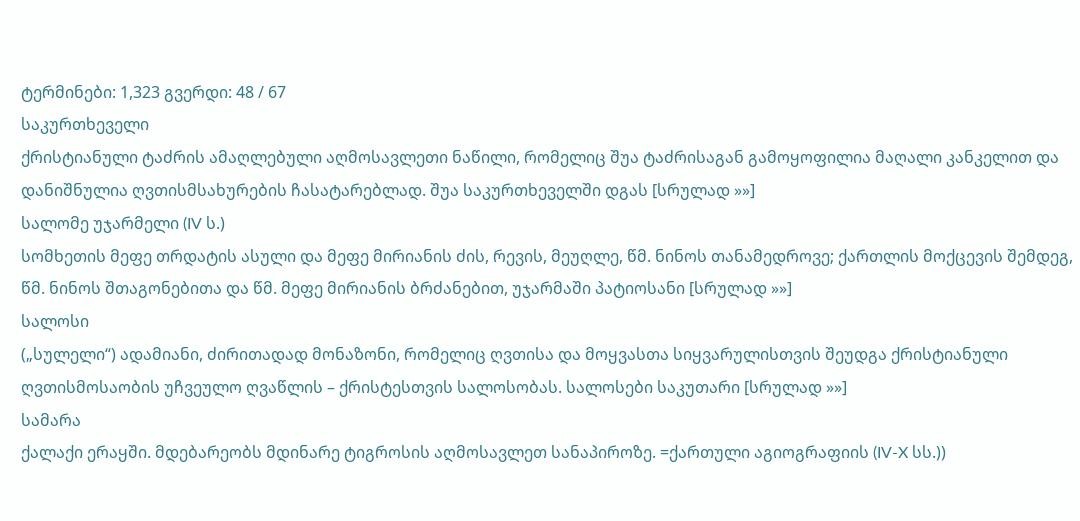ტერმინები: 1,323 გვერდი: 48 / 67
საკურთხეველი
ქრისტიანული ტაძრის ამაღლებული აღმოსავლეთი ნაწილი, რომელიც შუა ტაძრისაგან გამოყოფილია მაღალი კანკელით და დანიშნულია ღვთისმსახურების ჩასატარებლად. შუა საკურთხეველში დგას [სრულად »»]
სალომე უჯარმელი (IV ს.)
სომხეთის მეფე თრდატის ასული და მეფე მირიანის ძის, რევის, მეუღლე, წმ. ნინოს თანამედროვე; ქართლის მოქცევის შემდეგ, წმ. ნინოს შთაგონებითა და წმ. მეფე მირიანის ბრძანებით, უჯარმაში პატიოსანი [სრულად »»]
სალოსი
(„სულელი“) ადამიანი, ძირითადად მონაზონი, რომელიც ღვთისა და მოყვასთა სიყვარულისთვის შეუდგა ქრისტიანული ღვთისმოსაობის უჩვეულო ღვაწლის – ქრისტესთვის სალოსობას. სალოსები საკუთარი [სრულად »»]
სამარა
ქალაქი ერაყში. მდებარეობს მდინარე ტიგროსის აღმოსავლეთ სანაპიროზე. =ქართული აგიოგრაფიის (IV-X სს.))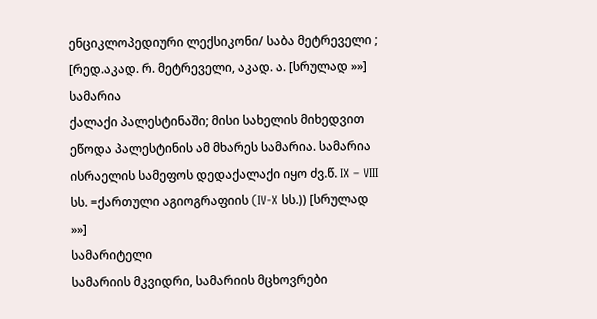ენციკლოპედიური ლექსიკონი/ საბა მეტრეველი ; [რედ.აკად. რ. მეტრეველი, აკად. ა. [სრულად »»]
სამარია
ქალაქი პალესტინაში; მისი სახელის მიხედვით ეწოდა პალესტინის ამ მხარეს სამარია. სამარია ისრაელის სამეფოს დედაქალაქი იყო ძვ.წ. IX – VIII სს. =ქართული აგიოგრაფიის (IV-X სს.)) [სრულად »»]
სამარიტელი
სამარიის მკვიდრი, სამარიის მცხოვრები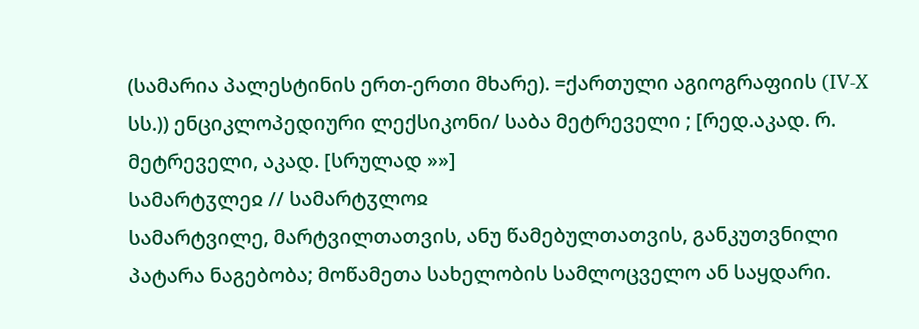(სამარია პალესტინის ერთ-ერთი მხარე). =ქართული აგიოგრაფიის (IV-X სს.)) ენციკლოპედიური ლექსიკონი/ საბა მეტრეველი ; [რედ.აკად. რ. მეტრეველი, აკად. [სრულად »»]
სამარტჳლეჲ // სამარტჳლოჲ
სამარტვილე, მარტვილთათვის, ანუ წამებულთათვის, განკუთვნილი პატარა ნაგებობა; მოწამეთა სახელობის სამლოცველო ან საყდარი.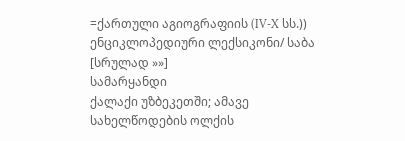=ქართული აგიოგრაფიის (IV-X სს.)) ენციკლოპედიური ლექსიკონი/ საბა [სრულად »»]
სამარყანდი
ქალაქი უზბეკეთში; ამავე სახელწოდების ოლქის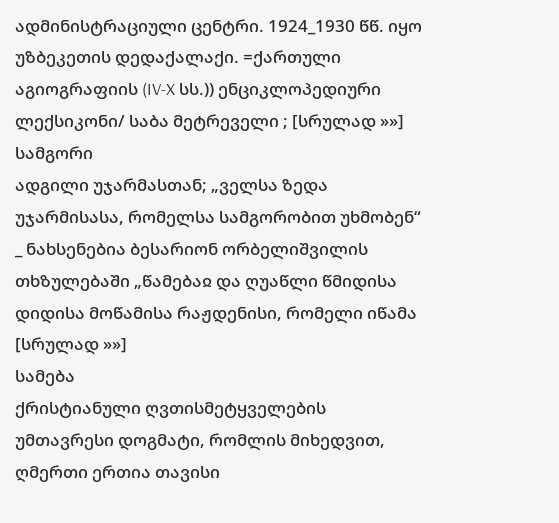ადმინისტრაციული ცენტრი. 1924_1930 წწ. იყო უზბეკეთის დედაქალაქი. =ქართული აგიოგრაფიის (IV-X სს.)) ენციკლოპედიური ლექსიკონი/ საბა მეტრეველი ; [სრულად »»]
სამგორი
ადგილი უჯარმასთან; „ველსა ზედა უჯარმისასა, რომელსა სამგორობით უხმობენ“ _ ნახსენებია ბესარიონ ორბელიშვილის თხზულებაში „წამებაჲ და ღუაწლი წმიდისა დიდისა მოწამისა რაჟდენისი, რომელი იწამა [სრულად »»]
სამება
ქრისტიანული ღვთისმეტყველების უმთავრესი დოგმატი, რომლის მიხედვით, ღმერთი ერთია თავისი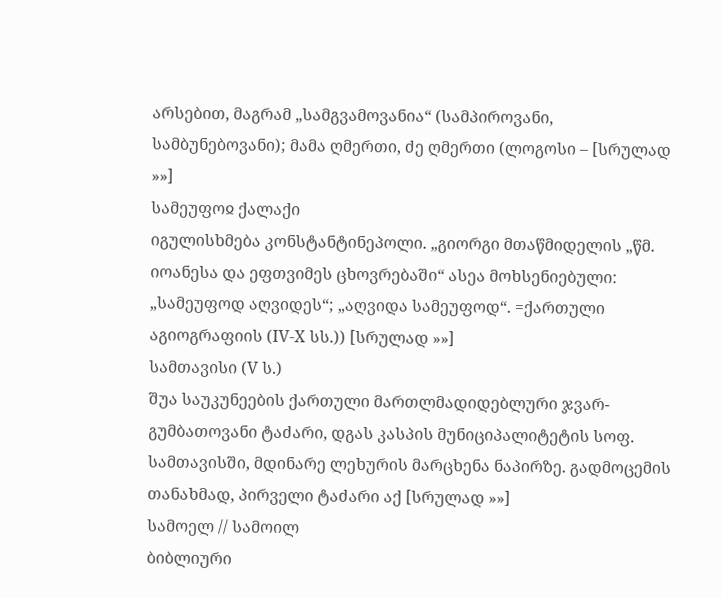არსებით, მაგრამ „სამგვამოვანია“ (სამპიროვანი, სამბუნებოვანი); მამა ღმერთი, ძე ღმერთი (ლოგოსი – [სრულად »»]
სამეუფოჲ ქალაქი
იგულისხმება კონსტანტინეპოლი. „გიორგი მთაწმიდელის „წმ. იოანესა და ეფთვიმეს ცხოვრებაში“ ასეა მოხსენიებული: „სამეუფოდ აღვიდეს“; „აღვიდა სამეუფოდ“. =ქართული აგიოგრაფიის (IV-X სს.)) [სრულად »»]
სამთავისი (V ს.)
შუა საუკუნეების ქართული მართლმადიდებლური ჯვარ-გუმბათოვანი ტაძარი, დგას კასპის მუნიციპალიტეტის სოფ. სამთავისში, მდინარე ლეხურის მარცხენა ნაპირზე. გადმოცემის თანახმად, პირველი ტაძარი აქ [სრულად »»]
სამოელ // სამოილ
ბიბლიური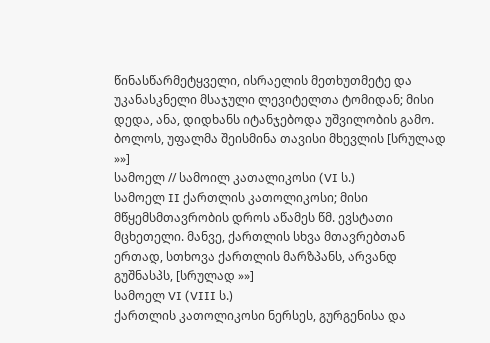წინასწარმეტყველი, ისრაელის მეთხუთმეტე და უკანასკნელი მსაჯული ლევიტელთა ტომიდან; მისი დედა, ანა, დიდხანს იტანჯებოდა უშვილობის გამო. ბოლოს, უფალმა შეისმინა თავისი მხევლის [სრულად »»]
სამოელ // სამოილ კათალიკოსი (VI ს.)
სამოელ II ქართლის კათოლიკოსი; მისი მწყემსმთავრობის დროს აწამეს წმ. ევსტათი მცხეთელი. მანვე, ქართლის სხვა მთავრებთან ერთად, სთხოვა ქართლის მარზპანს, არვანდ გუშნასპს, [სრულად »»]
სამოელ VI (VIII ს.)
ქართლის კათოლიკოსი ნერსეს, გურგენისა და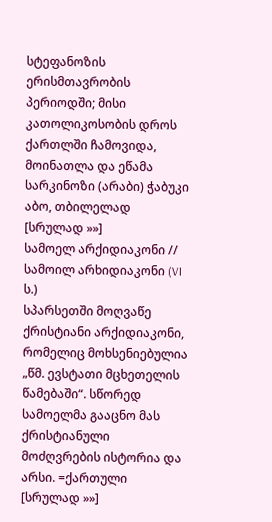სტეფანოზის ერისმთავრობის პერიოდში; მისი კათოლიკოსობის დროს ქართლში ჩამოვიდა, მოინათლა და ეწამა სარკინოზი (არაბი) ჭაბუკი აბო, თბილელად [სრულად »»]
სამოელ არქიდიაკონი // სამოილ არხიდიაკონი (VI ს.)
სპარსეთში მოღვაწე ქრისტიანი არქიდიაკონი, რომელიც მოხსენიებულია „წმ. ევსტათი მცხეთელის წამებაში“. სწორედ სამოელმა გააცნო მას ქრისტიანული მოძღვრების ისტორია და არსი. =ქართული [სრულად »»]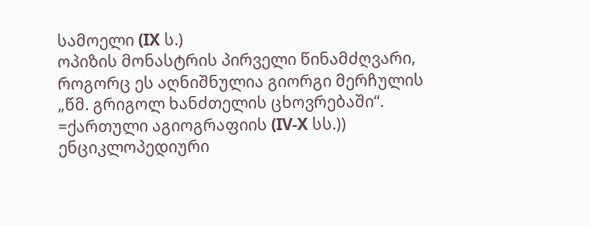სამოელი (IX ს.)
ოპიზის მონასტრის პირველი წინამძღვარი, როგორც ეს აღნიშნულია გიორგი მერჩულის „წმ. გრიგოლ ხანძთელის ცხოვრებაში“. =ქართული აგიოგრაფიის (IV-X სს.)) ენციკლოპედიური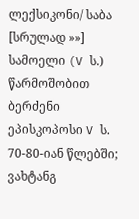ლექსიკონი/ საბა [სრულად »»]
სამოელი (V ს.)
წარმოშობით ბერძენი ეპისკოპოსი V ს. 70-80-იან წლებში; ვახტანგ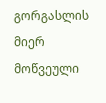გორგასლის მიერ მოწვეული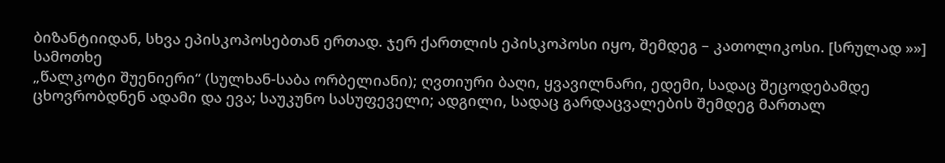ბიზანტიიდან, სხვა ეპისკოპოსებთან ერთად. ჯერ ქართლის ეპისკოპოსი იყო, შემდეგ – კათოლიკოსი. [სრულად »»]
სამოთხე
„წალკოტი შუენიერი“ (სულხან-საბა ორბელიანი); ღვთიური ბაღი, ყვავილნარი, ედემი, სადაც შეცოდებამდე ცხოვრობდნენ ადამი და ევა; საუკუნო სასუფეველი; ადგილი, სადაც გარდაცვალების შემდეგ მართალ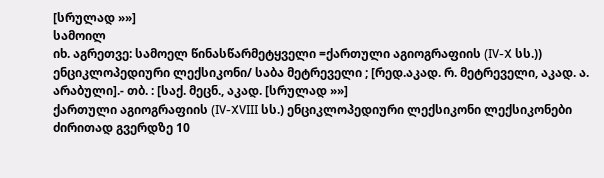[სრულად »»]
სამოილ
იხ. აგრეთვე: სამოელ წინასწარმეტყველი =ქართული აგიოგრაფიის (IV-X სს.)) ენციკლოპედიური ლექსიკონი/ საბა მეტრეველი ; [რედ.აკად. რ. მეტრეველი, აკად. ა. არაბული].- თბ. : [საქ. მეცნ., აკად. [სრულად »»]
ქართული აგიოგრაფიის (IV-XVIII სს.) ენციკლოპედიური ლექსიკონი ლექსიკონები
ძირითად გვერდზე 10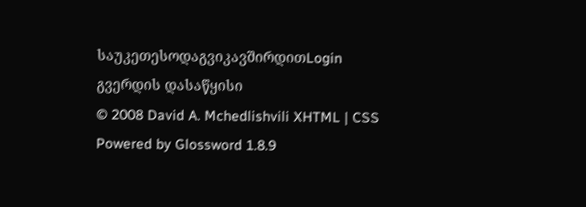საუკეთესოდაგვიკავშირდითLogin გვერდის დასაწყისი
© 2008 David A. Mchedlishvili XHTML | CSS Powered by Glossword 1.8.9